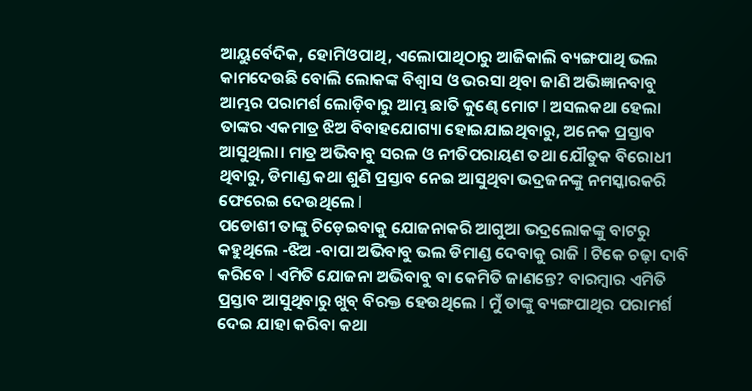ଆୟୁର୍ବେଦିକ, ହୋମିଓପାଥି, ଏଲୋପାଥିଠାରୁ ଆଜିକାଲି ବ୍ୟଙ୍ଗପାଥି ଭଲ କାମଦେଉଛି ବୋଲି ଲୋକଙ୍କ ବିଶ୍ୱାସ ଓ ଭରସା ଥିବା ଜାଣି ଅଭିଜ୍ଞାନବାବୁ ଆମ୍ଭର ପରାମର୍ଶ ଲୋଡ଼ିବାରୁ ଆମ୍ଭ ଛାତି କୁଣ୍ଢେ ମୋଟ l ଅସଲକଥା ହେଲା ତାଙ୍କର ଏକମାତ୍ର ଝିଅ ବିବାହଯୋଗ୍ୟା ହୋଇଯାଇଥିବାରୁ, ଅନେକ ପ୍ରସ୍ତାବ ଆସୁଥିଲା। ମାତ୍ର ଅଭିବାବୁ ସରଳ ଓ ନୀତିପରାୟଣ ତଥା ଯୌତୁକ ବିରୋଧୀ ଥିବାରୁ, ଡିମାଣ୍ଡ କଥା ଶୁଣି ପ୍ରସ୍ତାବ ନେଇ ଆସୁଥିବା ଭଦ୍ରଜନଙ୍କୁ ନମସ୍କାରକରି ଫେରେଇ ଦେଉଥିଲେ l
ପଡୋଶୀ ତାଙ୍କୁ ଚିଡ଼େଇବାକୁ ଯୋଜନାକରି ଆଗୁଆ ଭଦ୍ରଲୋକଙ୍କୁ ବାଟରୁ କହୁଥିଲେ -ଝିଅ -ବାପା ଅଭିବାବୁ ଭଲ ଡିମାଣ୍ଡ ଦେବାକୁ ରାଜି l ଟିକେ ଚଢ଼ା ଦାବି କରିବେ l ଏମିତି ଯୋଜନା ଅଭିବାବୁ ବା କେମିତି ଜାଣନ୍ତେ? ବାରମ୍ବାର ଏମିତି ପ୍ରସ୍ତାବ ଆସୁଥିବାରୁ ଖୁବ୍ ବିରକ୍ତ ହେଉଥିଲେ l ମୁଁ ତାଙ୍କୁ ବ୍ୟଙ୍ଗପାଥିର ପରାମର୍ଶ ଦେଇ ଯାହା କରିବା କଥା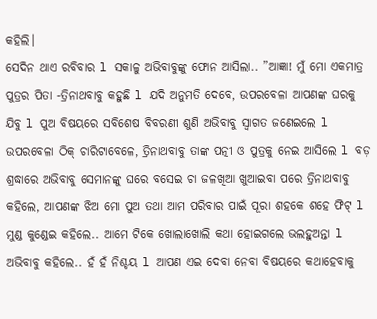କହିଲି।
ସେଦିନ ଥାଏ ରବିବାର l ସକାଳୁ ଅଭିବାବୁଙ୍କୁ ଫୋନ ଆସିଲା.. ”ଆଜ୍ଞା! ମୁଁ ମୋ ଏକମାତ୍ର ପୁତ୍ରର ପିତା -ତ୍ରିନାଥବାବୁ କହୁଛି l ଯଦି ଅନୁମତି ଦେବେ, ଉପରବେଳା ଆପଣଙ୍କ ଘରକୁ ଯିବୁ l ପୁଅ ବିଷୟରେ ସବିଶେଷ ବିବରଣୀ ଶୁଣି ଅଭିବାବୁ ସ୍ବାଗତ ଜଣେଇଲେ l ଉପରବେଳା ଠିକ୍ ଚାରିଟାବେଳେ, ତ୍ରିନାଥବାବୁ ତାଙ୍କ ପତ୍ନୀ ଓ ପୁତ୍ରକୁ ନେଇ ଆସିଲେ l ବଡ଼ ଶ୍ରଦ୍ଧାରେ ଅଭିବାବୁ ସେମାନଙ୍କୁ ଘରେ ବସେଇ ଚା ଜଳଖିଆ ଖୁଆଇବା ପରେ ତ୍ରିନାଥବାବୁ କହିଲେ, ଆପଣଙ୍କ ଝିଅ ମୋ ପୁଅ ତଥା ଆମ ପରିବାର ପାଇଁ ପୂରା ଶହକେ ଶହେ ଫିଟ୍ l ମୁଣ୍ଡ କୁଣ୍ଡେଇ କହିଲେ.. ଆମେ ଟିକେ ଖୋଲାଖୋଲି କଥା ହୋଇଗଲେ ଭଲହୁଅନ୍ତା l ଅଭିବାବୁ କହିଲେ.. ହଁ ହଁ ନିଶ୍ଚୟ l ଆପଣ ଏଇ ଦେବା ନେବା ବିଷୟରେ କଥାହେବାକୁ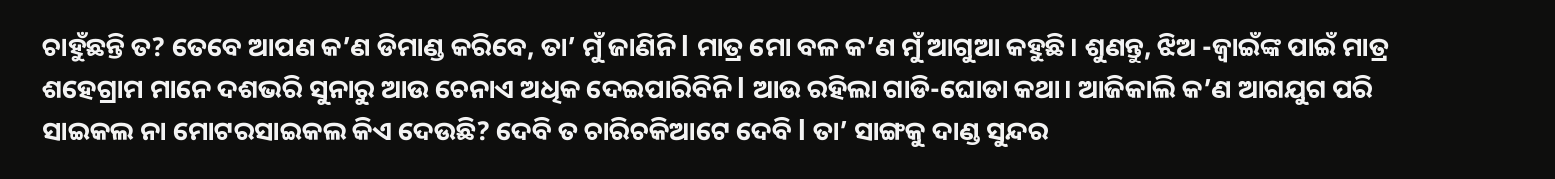ଚାହୁଁଛନ୍ତି ତ? ତେବେ ଆପଣ କ’ଣ ଡିମାଣ୍ଡ କରିବେ, ତା’ ମୁଁ ଜାଣିନି l ମାତ୍ର ମୋ ବଳ କ’ଣ ମୁଁ ଆଗୁଆ କହୁଛି। ଶୁଣନ୍ତୁ, ଝିଅ -ଜ୍ୱାଇଁଙ୍କ ପାଇଁ ମାତ୍ର ଶହେଗ୍ରାମ ମାନେ ଦଶଭରି ସୁନାରୁ ଆଉ ଚେନାଏ ଅଧିକ ଦେଇପାରିବିନି l ଆଉ ରହିଲା ଗାଡି-ଘୋଡା କଥା। ଆଜିକାଲି କ’ଣ ଆଗଯୁଗ ପରି ସାଇକଲ ନା ମୋଟରସାଇକଲ କିଏ ଦେଉଛି? ଦେବି ତ ଚାରିଚକିଆଟେ ଦେବି l ତା’ ସାଙ୍ଗକୁ ଦାଣ୍ଡ ସୁନ୍ଦର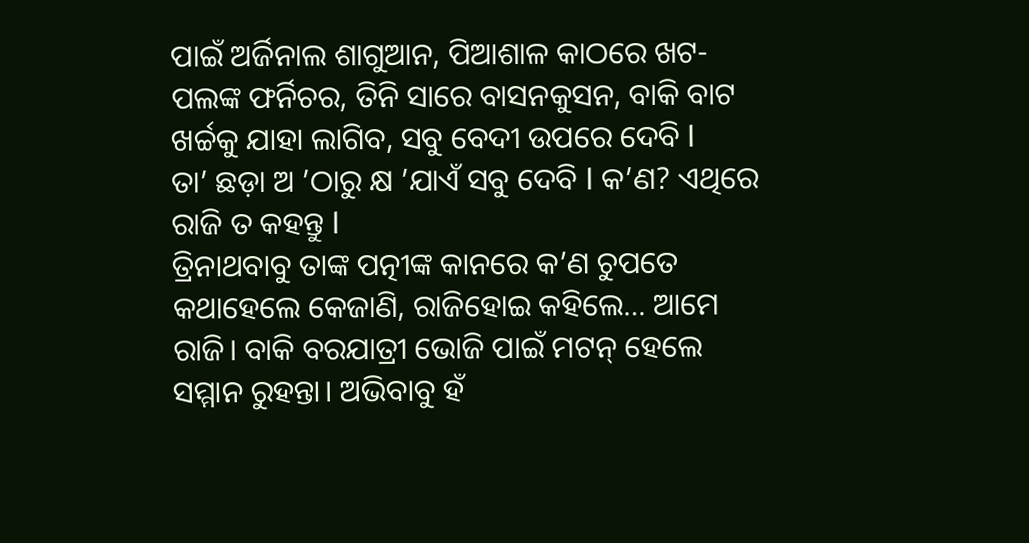ପାଇଁ ଅର୍ଜିନାଲ ଶାଗୁଆନ, ପିଆଶାଳ କାଠରେ ଖଟ-ପଲଙ୍କ ଫର୍ନିଚର, ତିନି ସାରେ ବାସନକୁସନ, ବାକି ବାଟ ଖର୍ଚ୍ଚକୁ ଯାହା ଲାଗିବ, ସବୁ ବେଦୀ ଉପରେ ଦେବି l
ତା’ ଛଡ଼ା ଅ ’ଠାରୁ କ୍ଷ ’ଯାଏଁ ସବୁ ଦେବି l କ’ଣ? ଏଥିରେ ରାଜି ତ କହନ୍ତୁ l
ତ୍ରିନାଥବାବୁ ତାଙ୍କ ପତ୍ନୀଙ୍କ କାନରେ କ’ଣ ଚୁପତେ କଥାହେଲେ କେଜାଣି, ରାଜିହୋଇ କହିଲେ… ଆମେ ରାଜି। ବାକି ବରଯାତ୍ରୀ ଭୋଜି ପାଇଁ ମଟନ୍ ହେଲେ ସମ୍ମାନ ରୁହନ୍ତା। ଅଭିବାବୁ ହଁ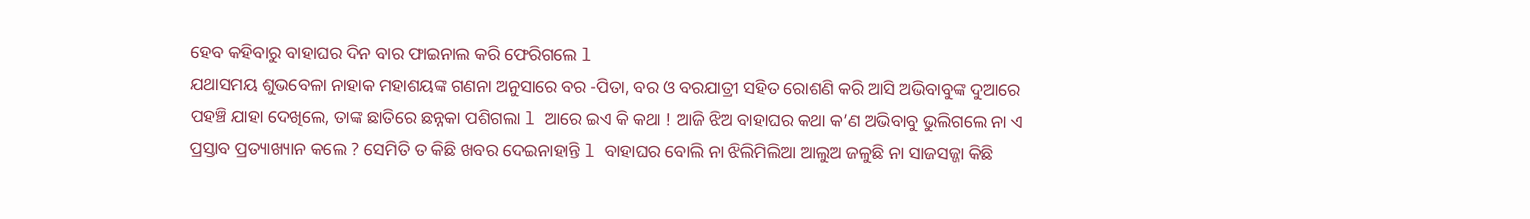ହେବ କହିବାରୁ ବାହାଘର ଦିନ ବାର ଫାଇନାଲ କରି ଫେରିଗଲେ l
ଯଥାସମୟ ଶୁଭବେଳା ନାହାକ ମହାଶୟଙ୍କ ଗଣନା ଅନୁସାରେ ବର -ପିତା, ବର ଓ ବରଯାତ୍ରୀ ସହିତ ରୋଶଣି କରି ଆସି ଅଭିବାବୁଙ୍କ ଦୁଆରେ ପହଞ୍ଚି ଯାହା ଦେଖିଲେ, ତାଙ୍କ ଛାତିରେ ଛନ୍ନକା ପଶିଗଲା l ଆରେ ଇଏ କି କଥା ! ଆଜି ଝିଅ ବାହାଘର କଥା କ’ଣ ଅଭିବାବୁ ଭୁଲିଗଲେ ନା ଏ ପ୍ରସ୍ତାବ ପ୍ରତ୍ୟାଖ୍ୟାନ କଲେ ? ସେମିତି ତ କିଛି ଖବର ଦେଇନାହାନ୍ତି l ବାହାଘର ବୋଲି ନା ଝିଲିମିଲିଆ ଆଲୁଅ ଜଳୁଛି ନା ସାଜସଜ୍ଜା କିଛି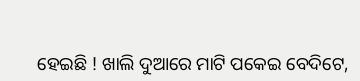ହେଇଛି ! ଖାଲି ଦୁଆରେ ମାଟି ପକେଇ ବେଦିଟେ,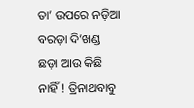ତା’ ଉପରେ ନଡ଼ିଆ ବରଡ଼ା ଦି’ଖଣ୍ଡ ଛଡ଼ା ଆଉ କିଛି ନାହିଁ ! ତ୍ରିନାଥବାବୁ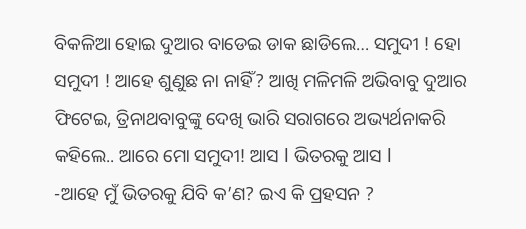ବିକଳିଆ ହୋଇ ଦୁଆର ବାଡେଇ ଡାକ ଛାଡିଲେ… ସମୁଦୀ ! ହୋ ସମୁଦୀ ! ଆହେ ଶୁଣୁଛ ନା ନାହିଁ? ଆଖି ମଳିମଳି ଅଭିବାବୁ ଦୁଆର ଫିଟେଇ, ତ୍ରିନାଥବାବୁଙ୍କୁ ଦେଖି ଭାରି ସରାଗରେ ଅଭ୍ୟର୍ଥନାକରି କହିଲେ.. ଆରେ ମୋ ସମୁଦୀ! ଆସ l ଭିତରକୁ ଆସ l
-ଆହେ ମୁଁ ଭିତରକୁ ଯିବି କ’ଣ? ଇଏ କି ପ୍ରହସନ ?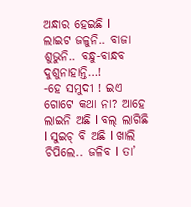ଅନ୍ଧାର ହେଇଛି l
ଲାଇଟ ଜଳୁନି.. ବାଜା ଶୁଭୁନି.. ବନ୍ଧୁ-ବାନ୍ଧବ ଦୁଶୁନାହାନ୍ତି…!
-ହେ ସମୁଦୀ ! ଇଏ ଗୋଟେ କଥା ନା? ଆହେ ଲାଇନି ଅଛି l ବଲ୍ ଲାଗିଛି l ସୁଇଚ୍ ବି ଅଛି l ଖାଲି ଚିପିଲେ.. ଜଳିବ l ତା’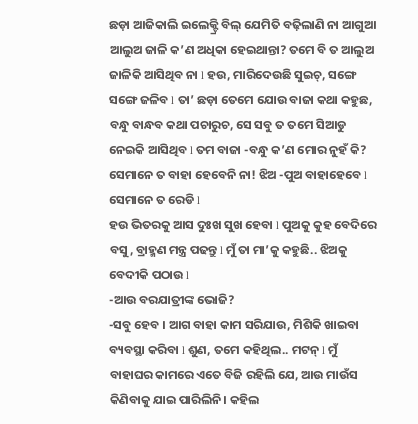ଛଡ଼ା ଆଜିକାଲି ଇଲେକ୍ଟ୍ରି ବିଲ୍ ଯେମିତି ବଢ଼ିଲାଣି ନା ଆଗୁଆ ଆଲୁଅ ଜାଳି କ’ଣ ଅଧିକା ହେଇଥାନ୍ତା? ତମେ ବି ତ ଆଲୁଅ ଜାଳିକି ଆସିଥିବ ନା l ହଉ, ମାରିଦେଉଛି ସୁଇଚ୍, ସଙ୍ଗେ ସଙ୍ଗେ ଜଳିବ l ତା’ ଛଡ଼ା ତେମେ ଯୋଉ ବାଜା କଥା କହୁଛ, ବନ୍ଧୁ ବାନ୍ଧବ କଥା ପଚାରୁଚ, ସେ ସବୁ ତ ତମେ ସିଆଡୁ ନେଇକି ଆସିଥିବ l ତମ ବାଜା -ବନ୍ଧୁ କ’ଣ ମୋର ନୁହଁ କି? ସେମାନେ ତ ବାହା ହେବେନି ନା! ଝିଅ -ପୁଅ ବାହାହେବେ l ସେମାନେ ତ ରେଡି l
ହଉ ଭିତରକୁ ଆସ ଦୁଃଖ ସୁଖ ହେବା l ପୁଅକୁ କୁହ ବେଦିରେ ବସୁ, ବ୍ରାହ୍ମଣ ମନ୍ତ୍ର ପଢନ୍ତୁ l ମୁଁ ତା ମା’କୁ କହୁଛି.. ଝିଅକୁ ବେଦୀକି ପଠାଉ l
-ଆଉ ବରଯାତ୍ରୀଙ୍କ ଭୋଜି?
-ସବୁ ହେବ । ଆଗ ବାହା କାମ ସରିଯାଉ, ମିଶିକି ଖାଇବା ବ୍ୟବସ୍ଥା କରିବା l ଶୁଣ, ତମେ କହିଥିଲ.. ମଟନ୍ l ମୁଁ ବାହାଘର କାମରେ ଏତେ ବିଜି ରହିଲି ଯେ, ଆଉ ମାଉଁସ କିଣିବାକୁ ଯାଇ ପାରିଲିନି। କହିଲ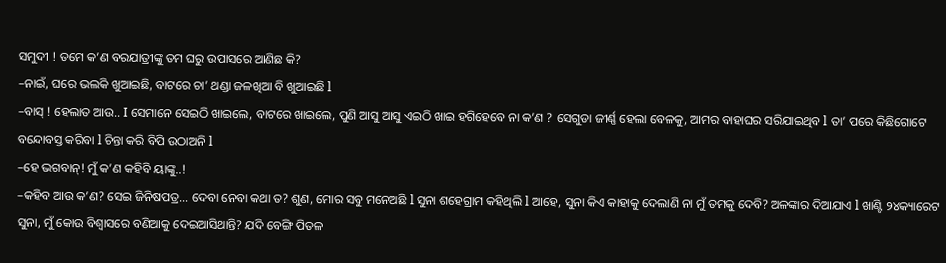ସମୁଦୀ ! ତମେ କ’ଣ ବରଯାତ୍ରୀଙ୍କୁ ତମ ଘରୁ ଉପାସରେ ଆଣିଛ କି?
–ନାଇଁ, ଘରେ ଭଲକି ଖୁଆଇଛି, ବାଟରେ ଚା’ ଥଣ୍ଡା ଜଳଖିଆ ବି ଖୁଆଇଛି l
–ବାସ୍ ! ହେଲାତ ଆଉ.. I ସେମାନେ ସେଇଠି ଖାଇଲେ, ବାଟରେ ଖାଇଲେ, ପୁଣି ଆସୁ ଆସୁ ଏଇଠି ଖାଇ ହଗିହେବେ ନା କ’ଣ ? ସେଗୁଡା ଜୀର୍ଣ୍ଣ ହେଲା ବେଳକୁ, ଆମର ବାହାଘର ସରିଯାଇଥିବ l ତା’ ପରେ କିଛିଗୋଟେ ବନ୍ଦୋବସ୍ତ କରିବା l ଚିନ୍ତା କରି ବିପି ଉଠାଅନି l
–ହେ ଭଗବାନ୍! ମୁଁ କ’ଣ କହିବି ୟାଙ୍କୁ..!
–କହିବ ଆଉ କ’ଣ? ସେଇ ଜିନିଷପତ୍ର… ଦେବା ନେବା କଥା ତ? ଶୁଣ, ମୋର ସବୁ ମନେଅଛି l ସୁନା ଶହେଗ୍ରାମ କହିଥିଲି l ଆହେ, ସୁନା କିଏ କାହାକୁ ଦେଲାଣି ନା ମୁଁ ତମକୁ ଦେବି? ଅଳଙ୍କାର ଦିଆଯାଏ l ଖାଣ୍ଟି ୨୪କ୍ୟାରେଟ ସୁନା, ମୁଁ କୋଉ ବିଶ୍ୱାସରେ ବଣିଆକୁ ଦେଇଆସିଥାନ୍ତି? ଯଦି ବେଙ୍ଗି ପିତଳ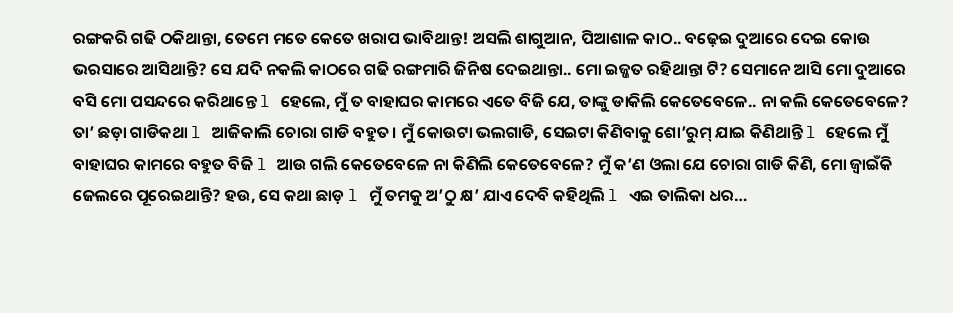ରଙ୍ଗକରି ଗଢି ଠକିଥାନ୍ତା, ତେମେ ମତେ କେତେ ଖରାପ ଭାବିଥାନ୍ତ! ଅସଲି ଶାଗୁଆନ, ପିଆଶାଳ କାଠ.. ବଢ଼େଇ ଦୁଆରେ ଦେଇ କୋଉ ଭରସାରେ ଆସିଥାନ୍ତି? ସେ ଯଦି ନକଲି କାଠରେ ଗଢି ରଙ୍ଗମାରି ଜିନିଷ ଦେଇଥାନ୍ତା.. ମୋ ଇଜ୍ଜତ ରହିଥାନ୍ତା ଟି? ସେମାନେ ଆସି ମୋ ଦୁଆରେ ବସି ମୋ ପସନ୍ଦରେ କରିଥାନ୍ତେ l ହେଲେ, ମୁଁ ତ ବାହାଘର କାମରେ ଏତେ ବିଜି ଯେ, ତାଙ୍କୁ ଡାକିଲି କେତେବେଳେ.. ନା କଲି କେତେବେଳେ? ତା’ ଛଡ଼ା ଗାଡିକଥା l ଆଜିକାଲି ଚୋରା ଗାଡି ବହୁତ। ମୁଁ କୋଉଟା ଭଲଗାଡି, ସେଇଟା କିଣିବାକୁ ଶୋ’ରୁମ୍ ଯାଇ କିଣିଥାନ୍ତି l ହେଲେ ମୁଁ ବାହାଘର କାମରେ ବହୁତ ବିଜି l ଆଉ ଗଲି କେତେବେଳେ ନା କିଣିଲି କେତେବେଳେ? ମୁଁ କ’ଣ ଓଲା ଯେ ଚୋରା ଗାଡି କିଣି, ମୋ ଜ୍ୱାଇଁକି ଜେଲରେ ପୂରେଇଥାନ୍ତି? ହଉ, ସେ କଥା ଛାଡ଼ l ମୁଁ ତମକୁ ଅ’ଠୁ କ୍ଷ’ ଯାଏ ଦେବି କହିଥିଲି l ଏଇ ତାଲିକା ଧର…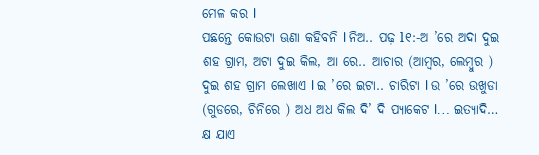ମେଳ କର l
ପଛନ୍ତେ କୋଉଟା ଊଣା କହିବନି l ନିଅ.. ପଢ଼ l୧:-ଅ ’ରେ ଅଦା ଦୁଇ ଶହ ଗ୍ରାମ, ଅଟା ଦୁଇ କିଲ, ଆ ରେ.. ଆଚାର (ଆମ୍ବର, ଲେମ୍ବୁର ) ଦୁଇ ଶହ ଗ୍ରାମ ଲେଖାଏ l ଇ ’ରେ ଇଟା.. ଚାରିଟା l ଉ ’ରେ ଉଖୁଡା (ଗୁଡରେ, ଚିନିରେ ) ଅଧ ଅଧ କିଲ ଦି’ ଦି ପ୍ୟାକେଟ l… ଇତ୍ୟାଦି… କ୍ଷ ଯାଏ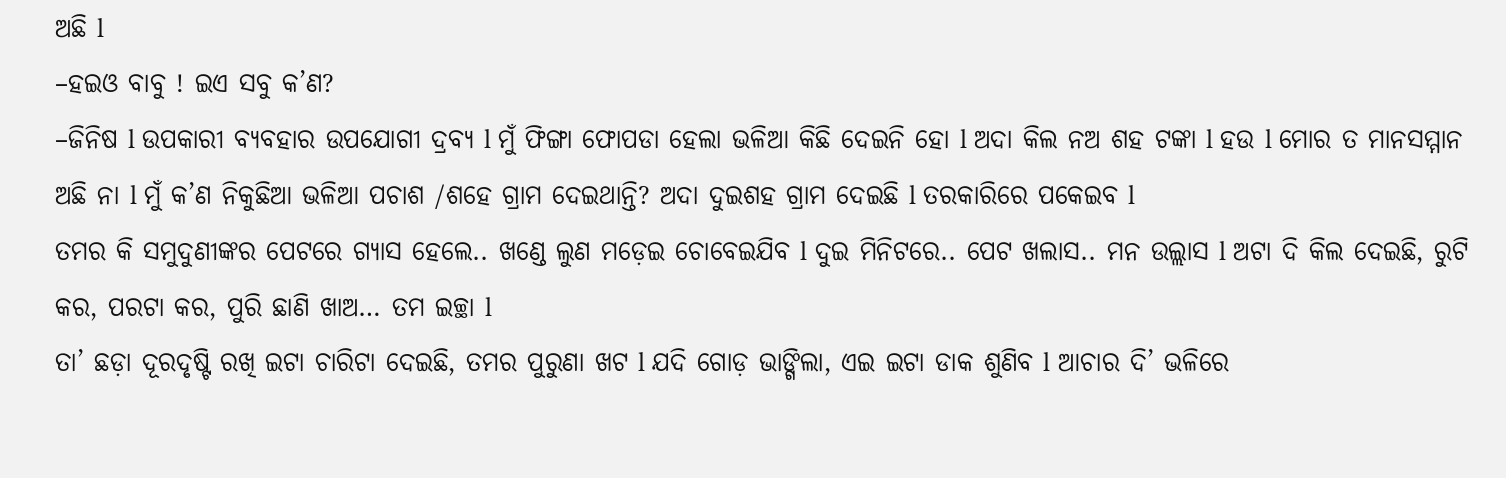ଅଛି l
–ହଇଓ ବାବୁ ! ଇଏ ସବୁ କ’ଣ?
–ଜିନିଷ l ଉପକାରୀ ବ୍ୟବହାର ଉପଯୋଗୀ ଦ୍ରବ୍ୟ l ମୁଁ ଫିଙ୍ଗା ଫୋପଡା ହେଲା ଭଳିଆ କିଛି ଦେଇନି ହୋ l ଅଦା କିଲ ନଅ ଶହ ଟଙ୍କା l ହଉ l ମୋର ତ ମାନସମ୍ମାନ ଅଛି ନା l ମୁଁ କ’ଣ ନିକୁଛିଆ ଭଳିଆ ପଚାଶ /ଶହେ ଗ୍ରାମ ଦେଇଥାନ୍ତି? ଅଦା ଦୁଇଶହ ଗ୍ରାମ ଦେଇଛି l ତରକାରିରେ ପକେଇବ l
ତମର କି ସମୁଦୁଣୀଙ୍କର ପେଟରେ ଗ୍ୟାସ ହେଲେ.. ଖଣ୍ଡେ ଲୁଣ ମଡ଼େଇ ଚୋବେଇଯିବ l ଦୁଇ ମିନିଟରେ.. ପେଟ ଖଲାସ.. ମନ ଉଲ୍ଲାସ l ଅଟା ଦି କିଲ ଦେଇଛି, ରୁଟି କର, ପରଟା କର, ପୁରି ଛାଣି ଖାଅ… ତମ ଇଚ୍ଛା l
ତା’ ଛଡ଼ା ଦୂରଦୃଷ୍ଟି ରଖି ଇଟା ଚାରିଟା ଦେଇଛି, ତମର ପୁରୁଣା ଖଟ l ଯଦି ଗୋଡ଼ ଭାଙ୍ଗିଲା, ଏଇ ଇଟା ଡାକ ଶୁଣିବ l ଆଚାର ଦି’ ଭଳିରେ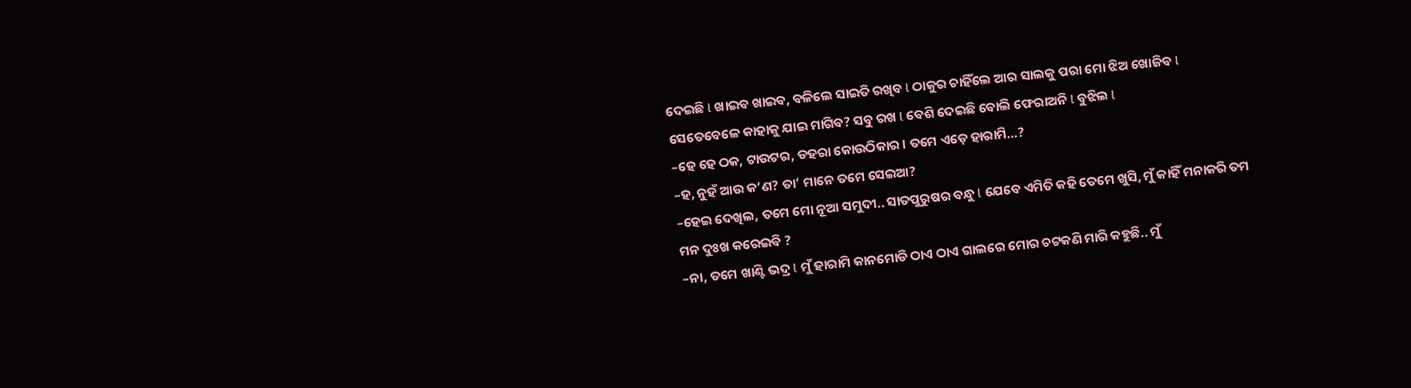ଦେଇଛି l ଖାଇବ ଖାଇବ, ବଳିଲେ ସାଇତି ରଖିବ l ଠାକୁର ଚାହିଁଲେ ଆର ସାଲକୁ ପରା ମୋ ଝିଅ ଖୋଜିବ l ସେତେବେଳେ କାହାକୁ ଯାଇ ମାଗିବ? ସବୁ ରଖ l ବେଶି ଦେଇଛି ବୋଲି ଫେରାଅନି l ବୁଝିଲ l
–ହେ ହେ ଠକ, ଟାଉଟର, ଡହରା କୋଉଠିକାର । ତମେ ଏଡ଼େ ହାରାମି…?
–ହ, ନୁହଁ ଆଉ କ’ଣ? ତା’ ମାନେ ତମେ ସେଇଆ?
–ହେଇ ଦେଖିଲ, ତମେ ମୋ ନୂଆ ସମୁଦୀ.. ସାତପୁରୁଷର ବନ୍ଧୁ l ଯେବେ ଏମିତି କହି ତେମେ ଖୁସି, ମୁଁ କାହିଁ ମନାକରି ତମ ମନ ଦୁଃଖ କରେଇବି ?
–ନା, ତମେ ଖାଣ୍ଟି ଭଦ୍ର l ମୁଁ ହାରାମି କାନମୋଡି ଠାଏ ଠାଏ ଗାଲରେ ମୋର ଚଟକଣି ମାରି କହୁଛି.. ମୁଁ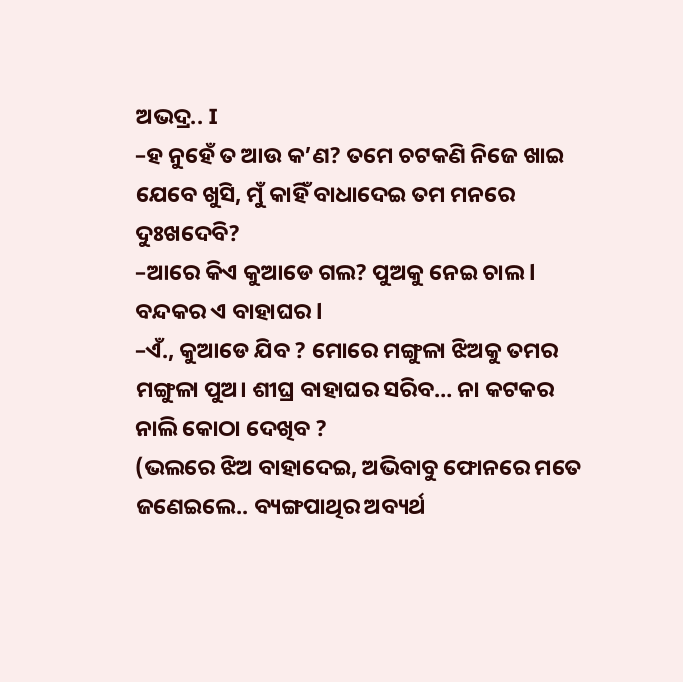ଅଭଦ୍ର.. I
–ହ ନୁହେଁ ତ ଆଉ କ’ଣ? ତମେ ଚଟକଣି ନିଜେ ଖାଇ ଯେବେ ଖୁସି, ମୁଁ କାହିଁ ବାଧାଦେଇ ତମ ମନରେ ଦୁଃଖଦେବି?
–ଆରେ କିଏ କୁଆଡେ ଗଲ? ପୁଅକୁ ନେଇ ଚାଲ l ବନ୍ଦକର ଏ ବାହାଘର l
–ଏଁ., କୁଆଡେ ଯିବ ? ମୋରେ ମଙ୍ଗୁଳା ଝିଅକୁ ତମର ମଙ୍ଗୁଳା ପୁଅ। ଶୀଘ୍ର ବାହାଘର ସରିବ… ନା କଟକର ନାଲି କୋଠା ଦେଖିବ ?
(ଭଲରେ ଝିଅ ବାହାଦେଇ, ଅଭିବାବୁ ଫୋନରେ ମତେ ଜଣେଇଲେ.. ବ୍ୟଙ୍ଗପାଥିର ଅବ୍ୟର୍ଥ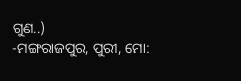ଗୁଣ..)
-ମଙ୍ଗରାଜପୁର, ପୁରୀ, ମୋ: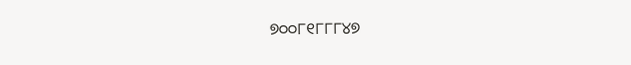୭୦୦୮୧୮୮୮୪୭